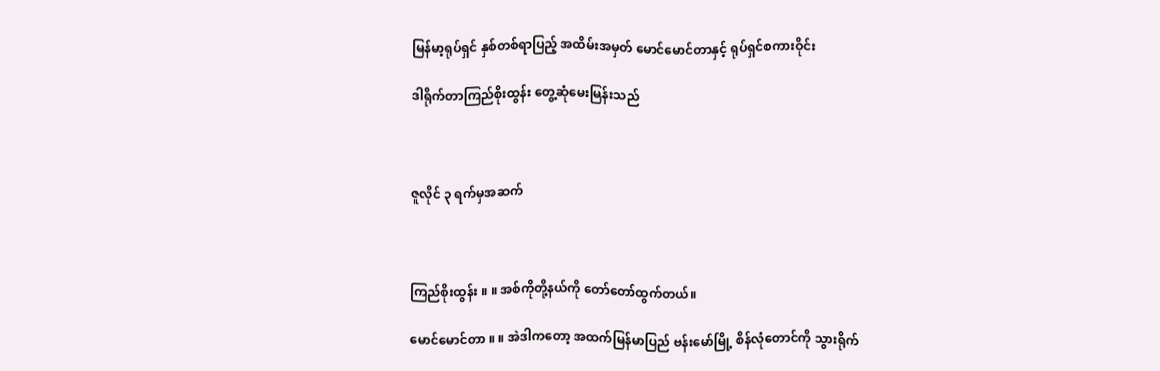မြန်မာ့ရုပ်ရှင် နှစ်တစ်ရာပြည့် အထိမ်းအမှတ် မောင်မောင်တာနှင့် ရုပ်ရှင်စကားဝိုင်း

ဒါရိုက်တာကြည်စိုးထွန်း တွေ့ဆုံမေးမြန်းသည်



ဇူလိုင် ၃ ရက်မှအဆက်



ကြည်စိုးထွန်း ။ ။ အစ်ကိုတို့နယ်ကို တော်တော်ထွက်တယ်။

မောင်မောင်တာ ။ ။ အဲဒါကတော့ အထက်မြန်မာပြည် ဗန်းမော်မြို့ စိန်လုံတောင်ကို သွားရိုက်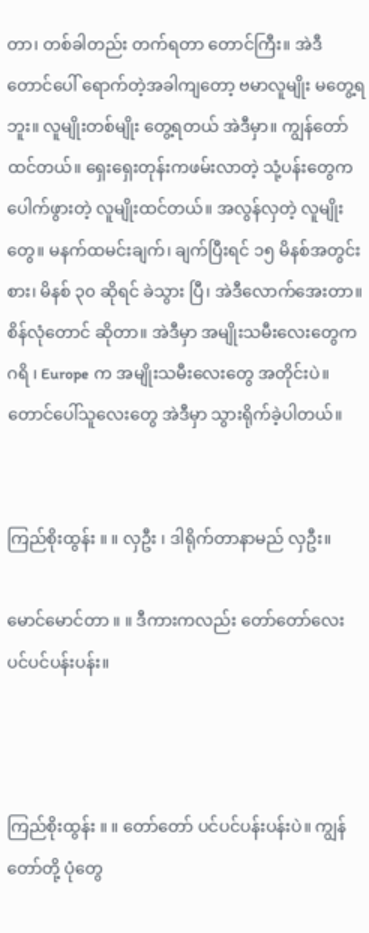တာ၊ တစ်ခါတည်း တက်ရတာ တောင်ကြီး။ အဲဒီတောင်ပေါ် ရောက်တဲ့အခါကျတော့ ဗမာလူမျိုး မတွေ့ရဘူး။ လူမျိုးတစ်မျိုး တွေ့ရတယ် အဲဒီမှာ။ ကျွန်တော်ထင်တယ်။ ရှေးရှေးတုန်းကဖမ်းလာတဲ့ သုံ့ပန်းတွေက ပေါက်ဖွားတဲ့ လူမျိုးထင်တယ်။ အလွန်လှတဲ့ လူမျိုးတွေ။ မနက်ထမင်းချက်၊ ချက်ပြီးရင် ၁၅ မိနစ်အတွင်းစား၊ မိနစ် ၃၀ ဆိုရင် ခဲသွား ပြီ၊ အဲဒီလောက်အေးတာ။ စိန်လုံတောင် ဆိုတာ။ အဲဒီမှာ အမျိုးသမီးလေးတွေက ဂရိ ၊ Europe က အမျိုးသမီးလေးတွေ အတိုင်းပဲ။ တောင်ပေါ်သူလေးတွေ အဲဒီမှာ သွားရိုက်ခဲ့ပါတယ်။


ကြည်စိုးထွန်း ။ ။ လှဦး ၊ ဒါရိုက်တာနာမည် လှဦး။

မောင်မောင်တာ ။ ။ ဒီကားကလည်း တော်တော်လေး ပင်ပင်ပန်းပန်း။



ကြည်စိုးထွန်း ။ ။ တော်တော် ပင်ပင်ပန်းပန်းပဲ။ ကျွန်တော်တို့ ပုံတွေ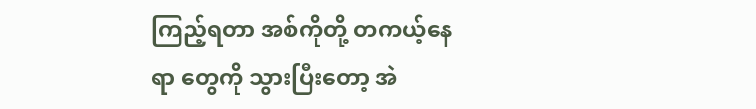ကြည့်ရတာ အစ်ကိုတို့ တကယ့်နေရာ တွေကို သွားပြီးတော့ အဲ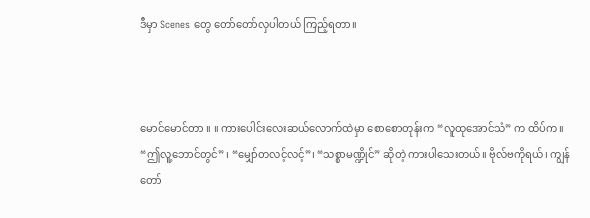ဒီမှာ Scenes တွေ တော်တော်လှပါတယ် ကြည့်ရတာ။



မောင်မောင်တာ ။ ။ ကားပေါင်းလေးဆယ်လောက်ထဲမှာ စောစောတုန်းက “လူထုအောင်သံ” က ထိပ်က။ “ဤလူ့ဘောင်တွင်” ၊ “မျှော်တလင့်လင့်”၊ “သစ္စာမဏ္ဍိုင်” ဆိုတဲ့ ကားပါသေးတယ်။ ဗိုလ်ဗကိုရယ်၊ ကျွန်တော်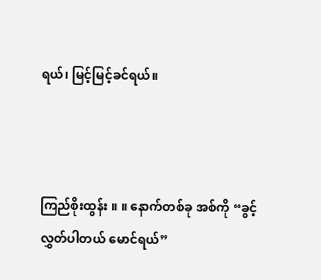ရယ်၊ မြင့်မြင့်ခင်ရယ်။



ကြည်စိုးထွန်း ။ ။ နောက်တစ်ခု အစ်ကို “ခွင့်လွှတ်ပါတယ် မောင်ရယ်”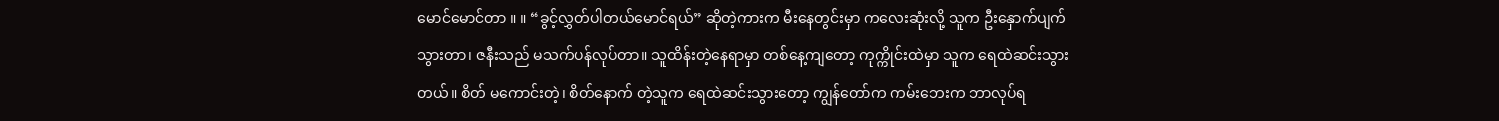မောင်မောင်တာ ။ ။ “ခွင့်လွှတ်ပါတယ်မောင်ရယ်” ဆိုတဲ့ကားက မီးနေတွင်းမှာ ကလေးဆုံးလို့ သူက ဦးနှောက်ပျက်သွားတာ၊ ဇနီးသည် မသက်ပန်လုပ်တာ။ သူထိန်းတဲ့နေရာမှာ တစ်နေ့ကျတော့ ကုက္ကိုင်းထဲမှာ သူက ရေထဲဆင်းသွား တယ်။ စိတ် မကောင်းတဲ့၊ စိတ်နောက် တဲ့သူက ရေထဲဆင်းသွားတော့ ကျွန်တော်က ကမ်းဘေးက ဘာလုပ်ရ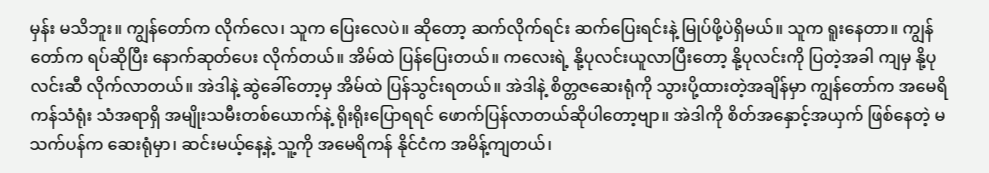မှန်း မသိဘူး။ ကျွန်တော်က လိုက်လေ၊ သူက ပြေးလေပဲ။ ဆိုတော့ ဆက်လိုက်ရင်း ဆက်ပြေးရင်းနဲ့ မြုပ်ဖို့ပဲရှိမယ်။ သူက ရူးနေတာ။ ကျွန်တော်က ရပ်ဆိုပြီး နောက်ဆုတ်ပေး လိုက်တယ်။ အိမ်ထဲ ပြန်ပြေးတယ်။ ကလေးရဲ့ နို့ပုလင်းယူလာပြီးတော့ နို့ပုလင်းကို ပြတဲ့အခါ ကျမှ နို့ပုလင်းဆီ လိုက်လာတယ်။ အဲဒါနဲ့ ဆွဲခေါ်တော့မှ အိမ်ထဲ ပြန်သွင်းရတယ်။ အဲဒါနဲ့ စိတ္တဇဆေးရုံကို သွားပို့ထားတဲ့အချိန်မှာ ကျွန်တော်က အမေရိကန်သံရုံး သံအရာရှိ အမျိုးသမီးတစ်ယောက်နဲ့ ရိုးရိုးပြောရရင် ဖောက်ပြန်လာတယ်ဆိုပါတော့ဗျာ။ အဲဒါကို စိတ်အနှောင့်အယှက် ဖြစ်နေတဲ့ မသက်ပန်က ဆေးရုံမှာ၊ ဆင်းမယ့်နေ့နဲ့ သူ့ကို အမေရိကန် နိုင်ငံက အမိန့်ကျတယ်၊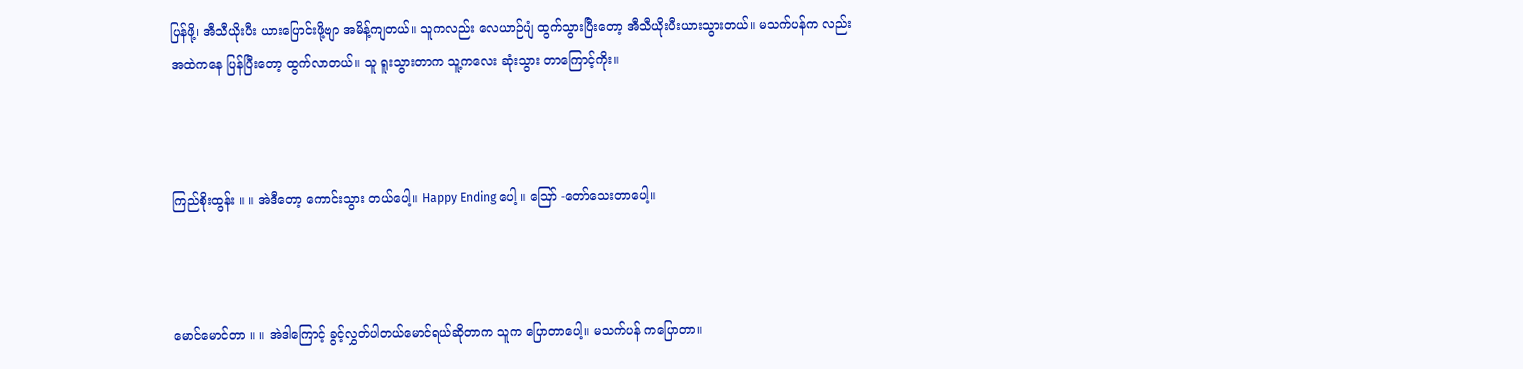ပြန်ဖို့၊ အီသီယိုးပီး ယားပြောင်းဖို့ဗျာ အမိန့်ကျတယ်။ သူကလည်း လေယာဉ်ပျံ ထွက်သွားပြီးတော့ အီသီယိုးပီးယားသွားတယ်။ မသက်ပန်က လည်း အထဲကနေ ပြန်ပြီးတော့ ထွက်လာတယ်။ သူ ရူးသွားတာက သူ့ကလေး ဆုံးသွား တာကြောင့်ကိုး။



ကြည်စိုးထွန်း ။ ။ အဲဒီတော့ ကောင်းသွား တယ်ပေါ့။ Happy Ending ပေါ့ ။ ဪ -တော်သေးတာပေါ့။



မောင်မောင်တာ ။ ။ အဲဒါကြောင့် ခွင့်လွှတ်ပါတယ်မောင်ရယ်ဆိုတာက သူက ပြောတာပေါ့။ မသက်ပန် ကပြောတာ။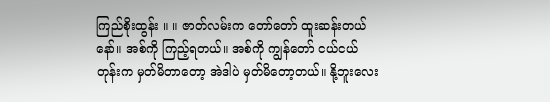ကြည်စိုးထွန်း ။ ။ ဇာတ်လမ်းက တော်တော် ထူးဆန်းတယ်နော်။ အစ်ကို ကြည့်ရတယ်။ အစ်ကို ကျွန်တော် ငယ်ငယ်တုန်းက မှတ်မိတာတော့ အဲဒါပဲ မှတ်မိတော့တယ်။ နို့ဘူးလေး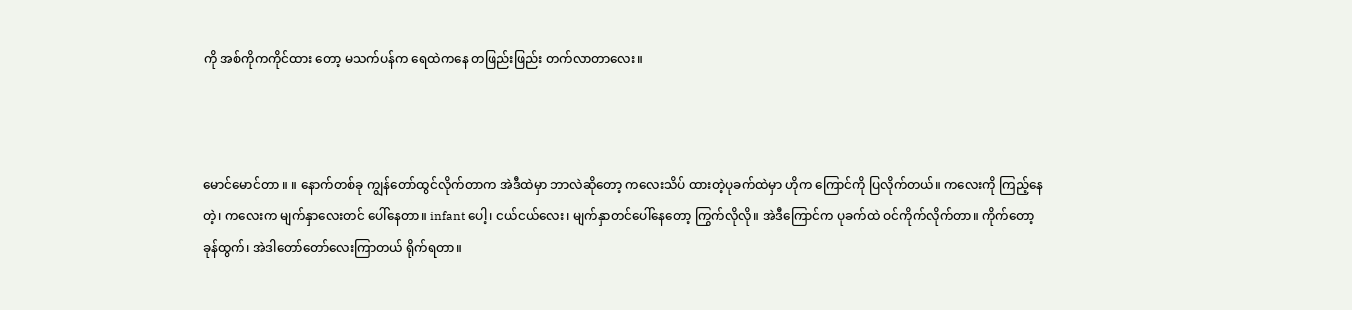ကို အစ်ကိုကကိုင်ထား တော့ မသက်ပန်က ရေထဲကနေ တဖြည်းဖြည်း တက်လာတာလေး။



မောင်မောင်တာ ။ ။ နောက်တစ်ခု ကျွန်တော်ထွင်လိုက်တာက အဲဒီထဲမှာ ဘာလဲဆိုတော့ ကလေးသိပ် ထားတဲ့ပုခက်ထဲမှာ ဟိုက ကြောင်ကို ပြလိုက်တယ်။ ကလေးကို ကြည့်နေတဲ့၊ ကလေးက မျက်နှာလေးတင် ပေါ်နေတာ။ infant ပေါ့၊ ငယ်ငယ်လေး၊ မျက်နှာတင်ပေါ်နေတော့ ကြွက်လိုလို။ အဲဒီကြောင်က ပုခက်ထဲ ဝင်ကိုက်လိုက်တာ။ ကိုက်တော့ ခုန်ထွက်၊ အဲဒါတော်တော်လေးကြာတယ် ရိုက်ရတာ။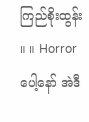ကြည်စိုးထွန်း ။ ။ Horror ပေါ့နော် အဲဒီ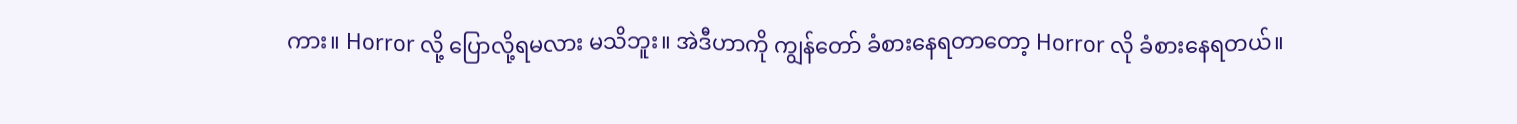ကား။ Horror လို့ ပြောလို့ရမလား မသိဘူး။ အဲဒီဟာကို ကျွန်တော် ခံစားနေရတာတော့ Horror လို ခံစားနေရတယ်။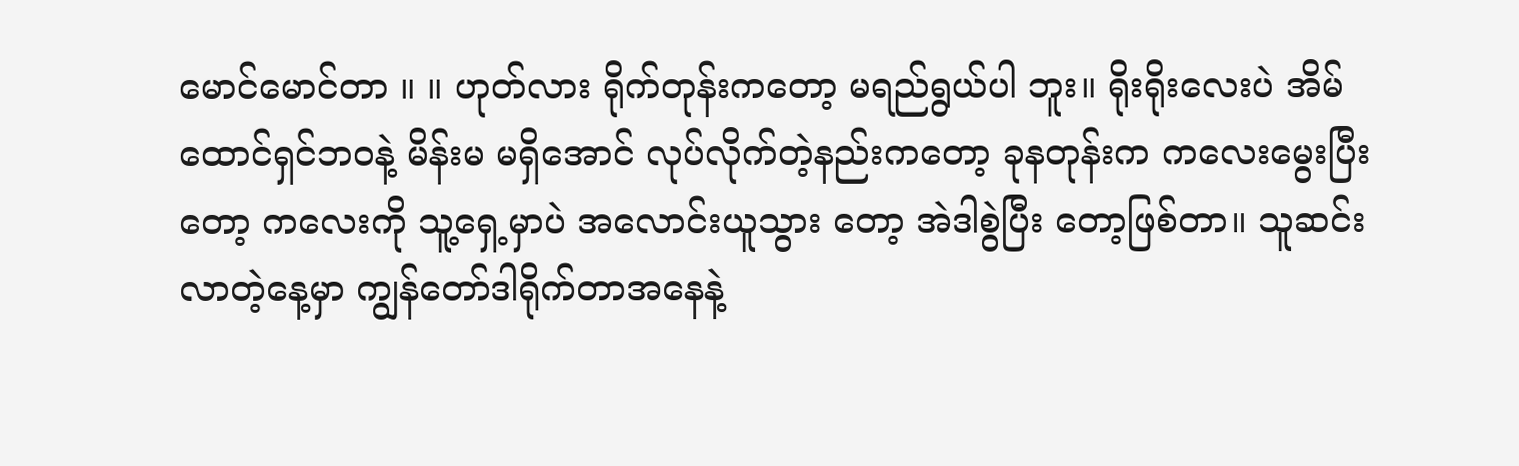မောင်မောင်တာ ။ ။ ဟုတ်လား ရိုက်တုန်းကတော့ မရည်ရွယ်ပါ ဘူး။ ရိုးရိုးလေးပဲ အိမ်ထောင်ရှင်ဘဝနဲ့ မိန်းမ မရှိအောင် လုပ်လိုက်တဲ့နည်းကတော့ ခုနတုန်းက ကလေးမွေးပြီးတော့ ကလေးကို သူ့ရှေ့မှာပဲ အလောင်းယူသွား တော့ အဲဒါစွဲပြီး တော့ဖြစ်တာ။ သူဆင်းလာတဲ့နေ့မှာ ကျွန်တော်ဒါရိုက်တာအနေနဲ့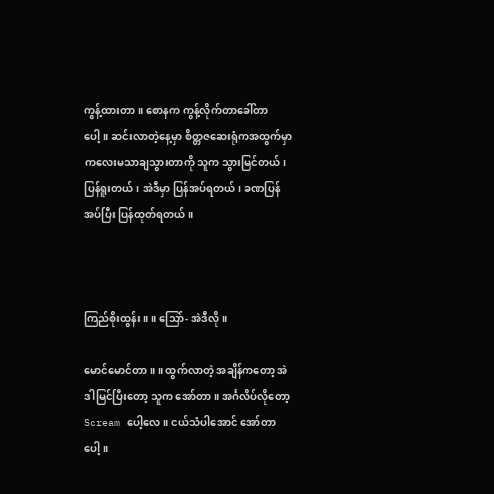ကွန့်ထားတာ။ စောနက ကွန့်လိုက်တာခေါ်တာပေါ့။ ဆင်းလာတဲ့နေ့မှာ စိတ္တဇဆေးရုံကအထွက်မှာ ကလေးမသာချသွားတာကို သူက သွားမြင်တယ်၊ ပြန်ရူးတယ်၊ အဲဒီမှာ ပြန်အပ်ရတယ်၊ ခဏပြန်အပ်ပြီး ပြန်ထုတ်ရတယ်။



ကြည်စိုးထွန်း ။ ။ သြော်- အဲဒီလို။

မောင်မောင်တာ ။ ။ ထွက်လာတဲ့ အချိန်ကတော့ အဲဒါမြင်ပြီးတော့ သူက အော်တာ။ အင်္ဂလိပ်လိုတော့ Scream ပေါ့လေ။ ငယ်သံပါအောင် အော်တာပေါ့။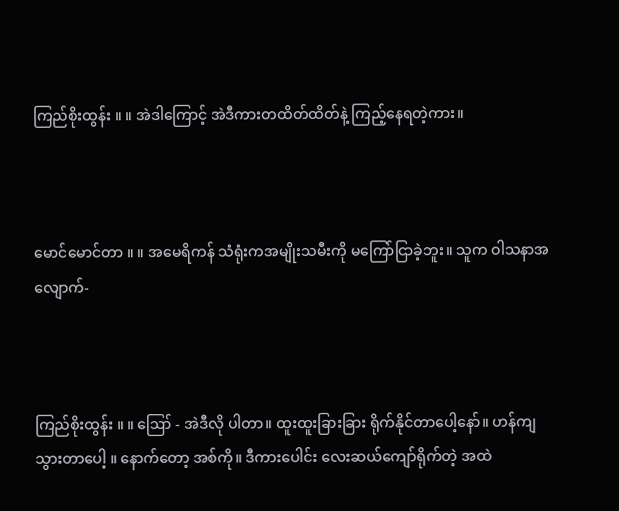ကြည်စိုးထွန်း ။ ။ အဲဒါကြောင့် အဲဒီကားတထိတ်ထိတ်နဲ့ ကြည့်နေရတဲ့ကား။



မောင်မောင်တာ ။ ။ အမေရိကန် သံရုံးကအမျိုးသမီးကို မကြော်ငြာခဲ့ဘူး။ သူက ဝါသနာအလျောက်-



ကြည်စိုးထွန်း ။ ။ ဪ - အဲဒီလို ပါတာ။ ထူးထူးခြားခြား ရိုက်နိုင်တာပေါ့နော်။ ဟန်ကျသွားတာပေါ့ ။ နောက်တော့ အစ်ကို။ ဒီကားပေါင်း လေးဆယ်ကျော်ရိုက်တဲ့ အထဲ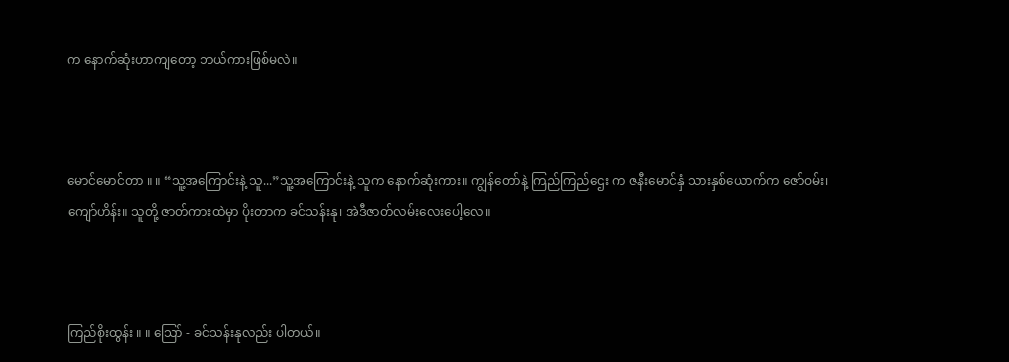က နောက်ဆုံးဟာကျတော့ ဘယ်ကားဖြစ်မလဲ။



မောင်မောင်တာ ။ ။ “သူ့အကြောင်းနဲ့ သူ...”သူ့အကြောင်းနဲ့ သူက နောက်ဆုံးကား။ ကျွန်တော်နဲ့ ကြည်ကြည်ဌေး က ဇနီးမောင်နှံ သားနှစ်ယောက်က ဇော်ဝမ်း၊ ကျော်ဟိန်း။ သူတို့ ဇာတ်ကားထဲမှာ ပိုးတာက ခင်သန်းနု၊ အဲဒီဇာတ်လမ်းလေးပေါ့လေ။



ကြည်စိုးထွန်း ။ ။ သြော် - ခင်သန်းနုလည်း ပါတယ်။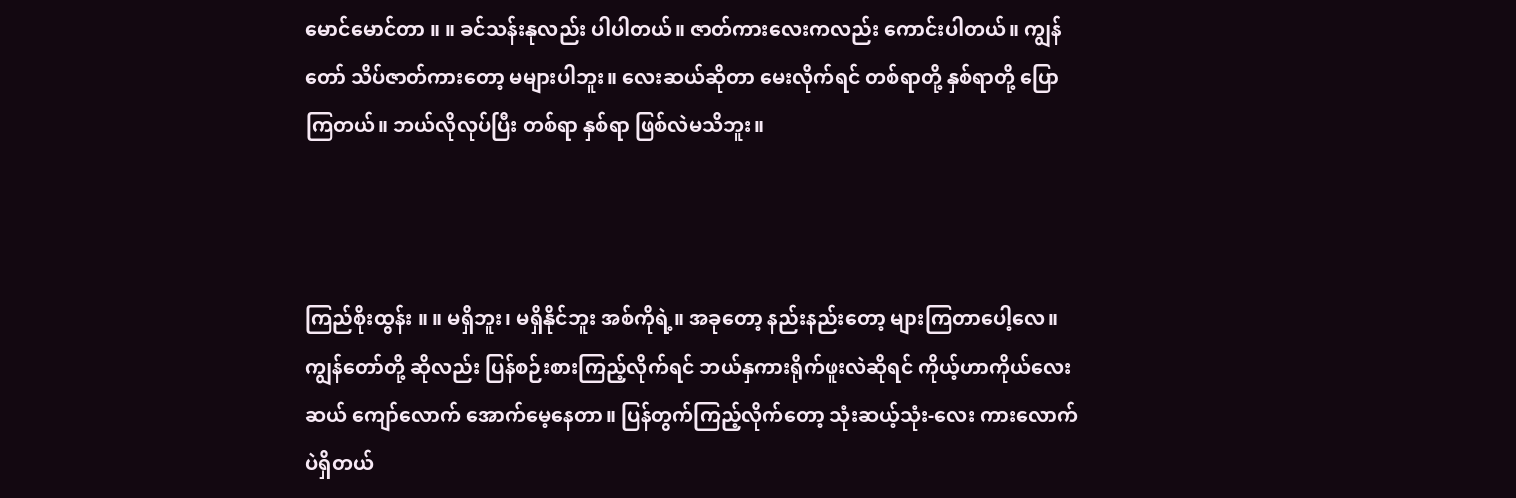မောင်မောင်တာ ။ ။ ခင်သန်းနုလည်း ပါပါတယ်။ ဇာတ်ကားလေးကလည်း ကောင်းပါတယ်။ ကျွန်တော် သိပ်ဇာတ်ကားတော့ မများပါဘူး။ လေးဆယ်ဆိုတာ မေးလိုက်ရင် တစ်ရာတို့ နှစ်ရာတို့ ပြောကြတယ်။ ဘယ်လိုလုပ်ပြီး တစ်ရာ နှစ်ရာ ဖြစ်လဲမသိဘူး။



ကြည်စိုးထွန်း ။ ။ မရှိဘူး၊ မရှိနိုင်ဘူး အစ်ကိုရဲ့။ အခုတော့ နည်းနည်းတော့ များကြတာပေါ့လေ။ ကျွန်တော်တို့ ဆိုလည်း ပြန်စဉ်းစားကြည့်လိုက်ရင် ဘယ်နှကားရိုက်ဖူးလဲဆိုရင် ကိုယ့်ဟာကိုယ်လေးဆယ် ကျော်လောက် အောက်မေ့နေတာ။ ပြန်တွက်ကြည့်လိုက်တော့ သုံးဆယ့်သုံး-လေး ကားလောက်ပဲရှိတယ်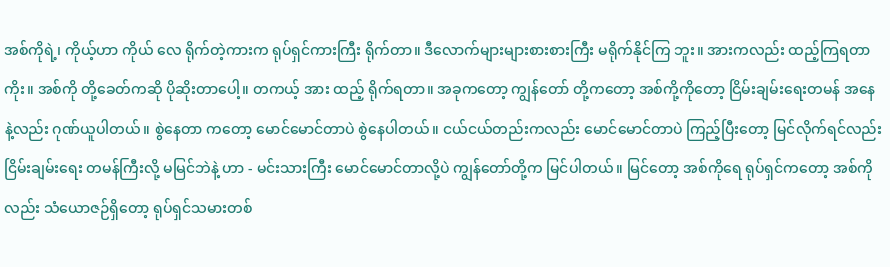အစ်ကိုရဲ့၊ ကိုယ့်ဟာ ကိုယ် လေ ရိုက်တဲ့ကားက ရုပ်ရှင်ကားကြီး ရိုက်တာ။ ဒီလောက်များများစားစားကြီး မရိုက်နိုင်ကြ ဘူး။ အားကလည်း ထည့်ကြရတာကိုး။ အစ်ကို တို့ခေတ်ကဆို ပိုဆိုးတာပေါ့။ တကယ့် အား ထည့် ရိုက်ရတာ။ အခုကတော့ ကျွန်တော် တို့ကတော့ အစ်ကို့ကိုတော့ ငြိမ်းချမ်းရေးတမန် အနေနဲ့လည်း ဂုဏ်ယူပါတယ်။ စွဲနေတာ ကတော့ မောင်မောင်တာပဲ စွဲနေပါတယ်။ ငယ်ငယ်တည်းကလည်း မောင်မောင်တာပဲ ကြည့်ပြီးတော့ မြင်လိုက်ရင်လည်း ငြိမ်းချမ်းရေး တမန်ကြီးလို့ မမြင်ဘဲနဲ့ ဟာ - မင်းသားကြီး မောင်မောင်တာလို့ပဲ ကျွန်တော်တို့က မြင်ပါတယ်။ မြင်တော့ အစ်ကိုရေ ရုပ်ရှင်ကတော့ အစ်ကိုလည်း သံယောဇဉ်ရှိတော့ ရုပ်ရှင်သမားတစ်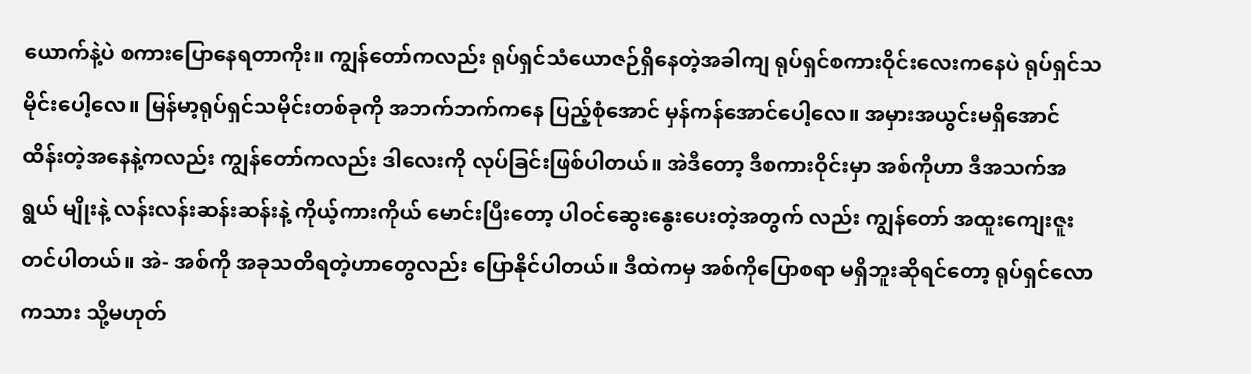ယောက်နဲ့ပဲ စကားပြောနေရတာကိုး။ ကျွန်တော်ကလည်း ရုပ်ရှင်သံယောဇဉ်ရှိနေတဲ့အခါကျ ရုပ်ရှင်စကားဝိုင်းလေးကနေပဲ ရုပ်ရှင်သမိုင်းပေါ့လေ။ မြန်မာ့ရုပ်ရှင်သမိုင်းတစ်ခုကို အဘက်ဘက်ကနေ ပြည့်စုံအောင် မှန်ကန်အောင်ပေါ့လေ။ အမှားအယွင်းမရှိအောင် ထိန်းတဲ့အနေနဲ့ကလည်း ကျွန်တော်ကလည်း ဒါလေးကို လုပ်ခြင်းဖြစ်ပါတယ်။ အဲဒီတော့ ဒီစကားဝိုင်းမှာ အစ်ကိုဟာ ဒီအသက်အရွယ် မျိုးနဲ့ လန်းလန်းဆန်းဆန်းနဲ့ ကိုယ့်ကားကိုယ် မောင်းပြီးတော့ ပါဝင်ဆွေးနွေးပေးတဲ့အတွက် လည်း ကျွန်တော် အထူးကျေးဇူးတင်ပါတယ်။ အဲ- အစ်ကို အခုသတိရတဲ့ဟာတွေလည်း ပြောနိုင်ပါတယ်။ ဒီထဲကမှ အစ်ကိုပြောစရာ မရှိဘူးဆိုရင်တော့ ရုပ်ရှင်လောကသား သို့မဟုတ်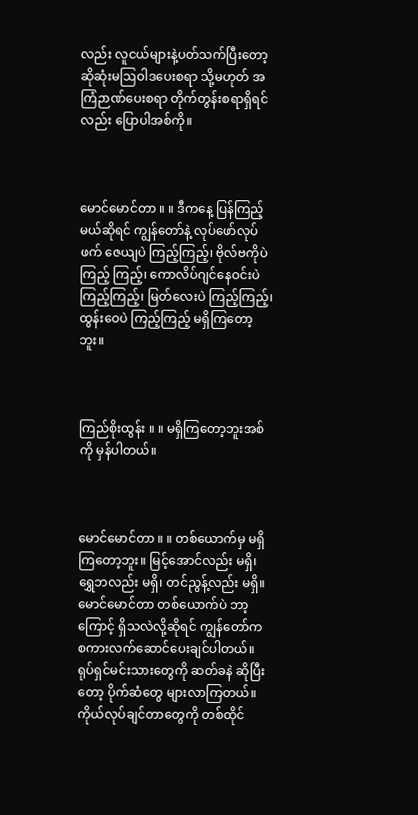လည်း လူငယ်များနဲ့ပတ်သက်ပြီးတော့ ဆိုဆုံးမဩဝါဒပေးစရာ သို့မဟုတ် အကြံဉာဏ်ပေးစရာ တိုက်တွန်းစရာရှိရင်လည်း ပြောပါအစ်ကို။



မောင်မောင်တာ ။ ။ ဒီကနေ့ ပြန်ကြည့်မယ်ဆိုရင် ကျွန်တော်နဲ့ လုပ်ဖော်လုပ်ဖက် ဇေယျပဲ ကြည့်ကြည့်၊ ဗိုလ်ဗကိုပဲ ကြည့် ကြည့်၊ ကောလိပ်ဂျင်နေဝင်းပဲကြည့်ကြည့်၊ မြတ်လေးပဲ ကြည့်ကြည့်၊ ထွန်းဝေပဲ ကြည့်ကြည့် မရှိကြတော့ဘူး။



ကြည်စိုးထွန်း ။ ။ မရှိကြတော့ဘူးအစ်ကို မှန်ပါတယ်။



မောင်မောင်တာ ။ ။ တစ်ယောက်မှ မရှိကြတော့ဘူး။ မြင့်အောင်လည်း မရှိ၊ ရွှေဘလည်း မရှိ၊ တင်ညွန့်လည်း မရှိ။ မောင်မောင်တာ တစ်ယောက်ပဲ ဘာ့ကြောင့် ရှိသလဲလို့ဆိုရင် ကျွန်တော်က စကားလက်ဆောင်ပေးချင်ပါတယ်။ ရုပ်ရှင်မင်းသားတွေကို ဆတ်ခနဲ ဆိုပြီးတော့ ပိုက်ဆံတွေ များလာကြတယ်။ ကိုယ်လုပ်ချင်တာတွေကို တစ်ထိုင်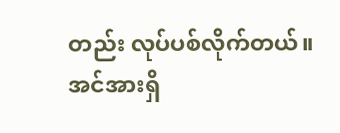တည်း လုပ်ပစ်လိုက်တယ်။ အင်အားရှိ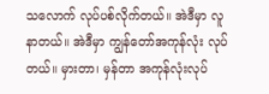သလောက် လုပ်ပစ်လိုက်တယ်။ အဲဒီမှာ လူနာတယ်။ အဲဒီမှာ ကျွန်တော်အကုန်လုံး လုပ်တယ်။ မှားတာ၊ မှန်တာ အကုန်လုံးလုပ်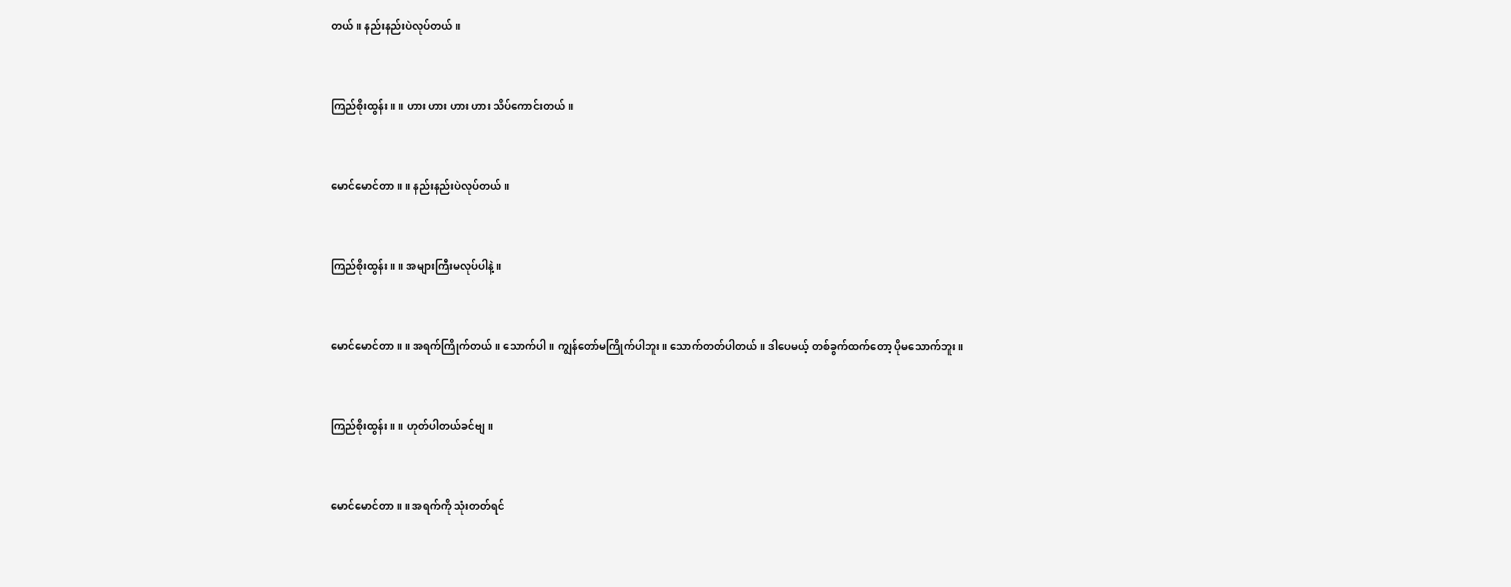တယ်။ နည်းနည်းပဲလုပ်တယ်။



ကြည်စိုးထွန်း ။ ။ ဟား ဟား ဟား ဟား သိပ်ကောင်းတယ်။



မောင်မောင်တာ ။ ။ နည်းနည်းပဲလုပ်တယ်။



ကြည်စိုးထွန်း ။ ။ အများကြီးမလုပ်ပါနဲ့။



မောင်မောင်တာ ။ ။ အရက်ကြိုက်တယ်။ သောက်ပါ။ ကျွန်တော်မကြိုက်ပါဘူး။ သောက်တတ်ပါတယ်။ ဒါပေမယ့် တစ်ခွက်ထက်တော့ ပိုမသောက်ဘူး။



ကြည်စိုးထွန်း ။ ။ ဟုတ်ပါတယ်ခင်ဗျ။



မောင်မောင်တာ ။ ။ အရက်ကို သုံးတတ်ရင်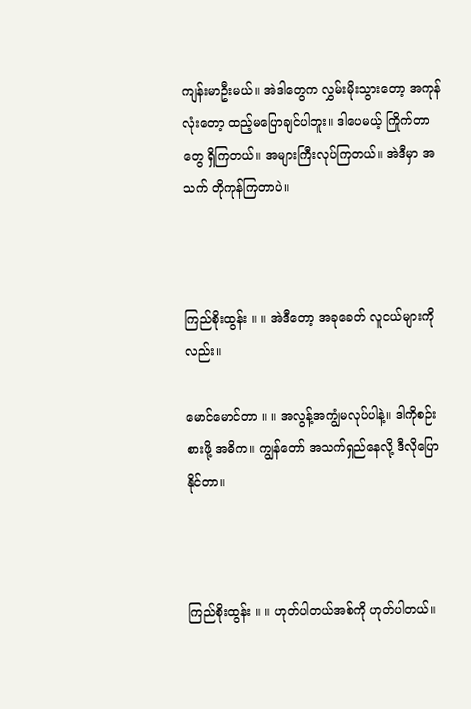ကျန်းမာဦးမယ်။ အဲဒါတွေက လွှမ်းမိုးသွားတော့ အကုန်လုံးတော့ ထည့်မပြောချင်ပါဘူး။ ဒါပေမယ့် ကြိုက်တာတွေ ရှိကြတယ်။ အများကြီးလုပ်ကြတယ်။ အဲဒီမှာ အသက် တိုကုန်ကြတာပဲ။



ကြည်စိုးထွန်း ။ ။ အဲဒီတော့ အခုခေတ် လူငယ်များကိုလည်း။

မောင်မောင်တာ ။ ။ အလွန့်အကျွံမလုပ်ပါနဲ့။ ဒါကိုစဉ်းစားဖို့ အဓိက။ ကျွန်တော် အသက်ရှည်နေလို့ ဒီလိုပြောနိုင်တာ။



ကြည်စိုးထွန်း ။ ။ ဟုတ်ပါတယ်အစ်ကို ဟုတ်ပါတယ်။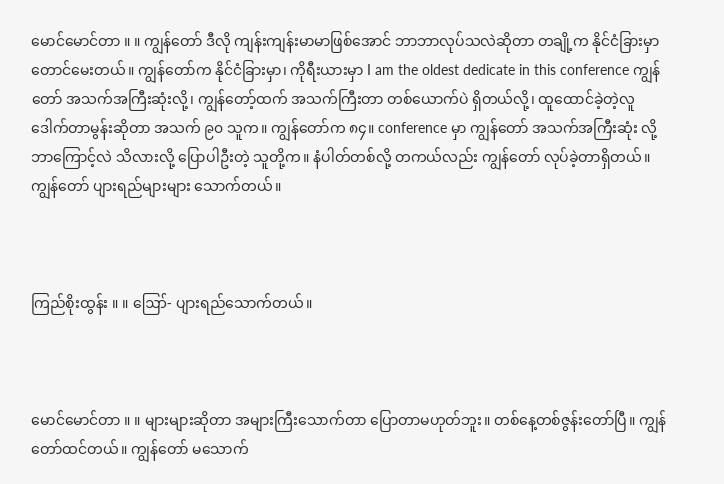မောင်မောင်တာ ။ ။ ကျွန်တော် ဒီလို ကျန်းကျန်းမာမာဖြစ်အောင် ဘာဘာလုပ်သလဲဆိုတာ တချို့က နိုင်ငံခြားမှာတောင်မေးတယ်။ ကျွန်တော်က နိုင်ငံခြားမှာ၊ ကိုရီးယားမှာ I am the oldest dedicate in this conference ကျွန်တော် အသက်အကြီးဆုံးလို့၊ ကျွန်တော့်ထက် အသက်ကြီးတာ တစ်ယောက်ပဲ ရှိတယ်လို့၊ ထူထောင်ခဲ့တဲ့လူ ဒေါက်တာမွန်းဆိုတာ အသက် ၉၀ သူက။ ကျွန်တော်က ၈၄။ conference မှာ ကျွန်တော် အသက်အကြီးဆုံး လို့ ဘာကြောင့်လဲ သိလားလို့ ပြောပါဦးတဲ့ သူတို့က။ နံပါတ်တစ်လို့ တကယ်လည်း ကျွန်တော် လုပ်ခဲ့တာရှိတယ်။ ကျွန်တော် ပျားရည်များများ သောက်တယ်။



ကြည်စိုးထွန်း ။ ။ ဪ- ပျားရည်သောက်တယ်။



မောင်မောင်တာ ။ ။ များများဆိုတာ အများကြီးသောက်တာ ပြောတာမဟုတ်ဘူး။ တစ်နေ့တစ်ဇွန်းတော်ပြီ။ ကျွန်တော်ထင်တယ်။ ကျွန်တော် မသောက်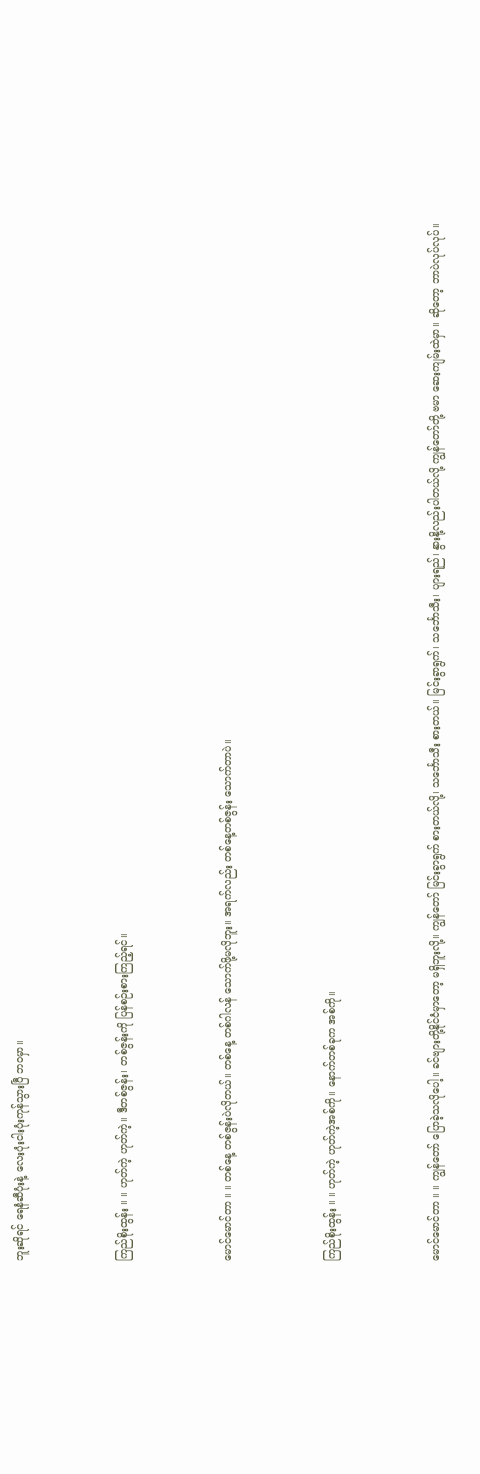ဘူးဆိုရင် ရေနံဆီပုံးနဲ့ လေးပုံးငါးပုံးကုန်သွားပြီ ဘဝမှာ။



ကြည်စိုးထွန်း ။ ။ ဟုတ်ကဲ့ ဟုတ်ကဲ့။ ဒီတစ်ဇွန်း၊ တစ်ဇွန်းကို ပြန်စဉ်းစားကြည့်ရင်။



မောင်မောင်တာ ။ ။ တစ်နေ့ တစ်ဇွန်းပဲလိုတယ်။ တစ်နေ့ တစ်ဂါလန် သောက်ဖို့မလိုဘူး။ အရက်လည်း တစ်နေ့တစ်ဇွန်း သောက်တာပဲ။



ကြည်စိုးထွန်း ။ ။ ဟုတ်ကဲ့ ဟုတ်ကဲ့အစ်ကို။ နောက်တစ်ခုက အစ်ကို။



မောင်မောင်တာ ။ ။ ကျွန်တော် ပြောခဲ့သလိုပေါ့။ ခင်ဗျားတို့နိုင်ငံမှာတော့ မရှိဘူးလို့။ ကျွန်တော် မြင်းခွာရွက် စားတယ်လို့၊ သင်္ဘောသီး စားတယ်။ မြင်းခွာရွက်၊ သင်္ဘောသီး၊ ပျားရည်၊ နွားနို့လည်းပါတယ်လို့ ကျွန်တော်တို့ ဗမာ ဆေးကျမ်းထဲမှာ။ ဆိုတော့ ဘာပဲလုပ်လုပ်။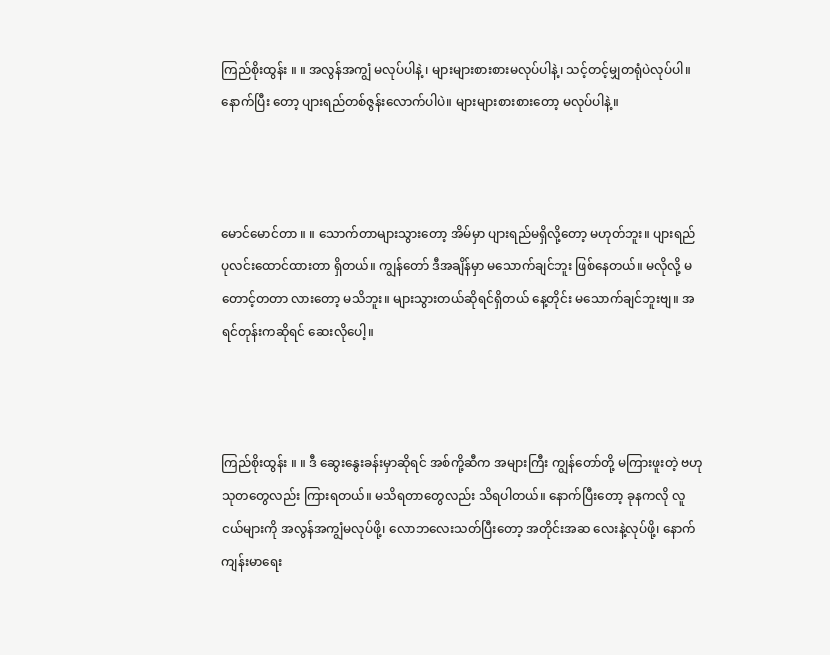ကြည်စိုးထွန်း ။ ။ အလွန်အကျွံ မလုပ်ပါနဲ့ ၊ များများစားစားမလုပ်ပါနဲ့၊ သင့်တင့်မျှတရုံပဲလုပ်ပါ။ နောက်ပြီး တော့ ပျားရည်တစ်ဇွန်းလောက်ပါပဲ။ များများစားစားတော့ မလုပ်ပါနဲ့။



မောင်မောင်တာ ။ ။ သောက်တာများသွားတော့ အိမ်မှာ ပျားရည်မရှိလို့တော့ မဟုတ်ဘူး။ ပျားရည် ပုလင်းထောင်ထားတာ ရှိတယ်။ ကျွန်တော် ဒီအချိန်မှာ မသောက်ချင်ဘူး ဖြစ်နေတယ်။ မလိုလို့ မတောင့်တတာ လားတော့ မသိဘူး။ များသွားတယ်ဆိုရင်ရှိတယ် နေ့တိုင်း မသောက်ချင်ဘူးဗျ။ အရင်တုန်းကဆိုရင် ဆေးလိုပေါ့။



ကြည်စိုးထွန်း ။ ။ ဒီ ဆွေးနွေးခန်းမှာဆိုရင် အစ်ကို့ဆီက အများကြီး ကျွန်တော်တို့ မကြားဖူးတဲ့ ဗဟုသုတတွေလည်း ကြားရတယ်။ မသိရတာတွေလည်း သိရပါတယ်။ နောက်ပြီးတော့ ခုနကလို လူငယ်များကို အလွန်အကျွံမလုပ်ဖို့၊ လောဘလေးသတ်ပြီးတော့ အတိုင်းအဆ လေးနဲ့လုပ်ဖို့၊ နောက်ကျန်းမာရေး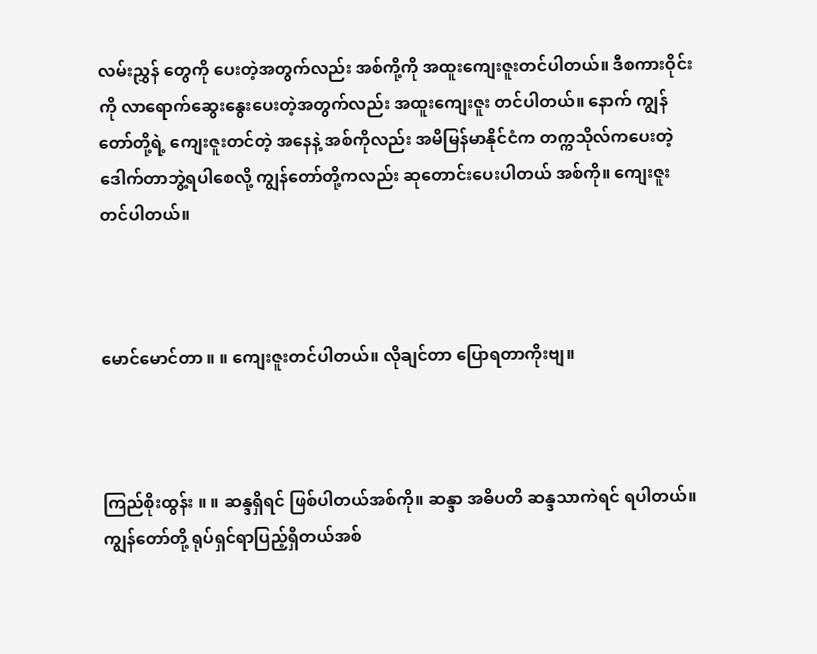လမ်းညွှန် တွေကို ပေးတဲ့အတွက်လည်း အစ်ကို့ကို အထူးကျေးဇူးတင်ပါတယ်။ ဒီစကားဝိုင်းကို လာရောက်ဆွေးနွေးပေးတဲ့အတွက်လည်း အထူးကျေးဇူး တင်ပါတယ်။ နောက် ကျွန်တော်တို့ရဲ့ ကျေးဇူးတင်တဲ့ အနေနဲ့ အစ်ကိုလည်း အမိမြန်မာနိုင်ငံက တက္ကသိုလ်ကပေးတဲ့ ဒေါက်တာဘွဲ့ရပါစေလို့ ကျွန်တော်တို့ကလည်း ဆုတောင်းပေးပါတယ် အစ်ကို။ ကျေးဇူးတင်ပါတယ်။



မောင်မောင်တာ ။ ။ ကျေးဇူးတင်ပါတယ်။ လိုချင်တာ ပြောရတာကိုးဗျ။



ကြည်စိုးထွန်း ။ ။ ဆန္ဒရှိရင် ဖြစ်ပါတယ်အစ်ကို။ ဆန္ဒာ အဓိပတိ ဆန္ဒသာကဲရင် ရပါတယ်။ ကျွန်တော်တို့ ရုပ်ရှင်ရာပြည့်ရှိတယ်အစ်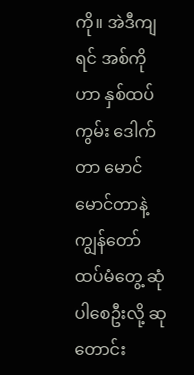ကို။ အဲဒီကျရင် အစ်ကိုဟာ နှစ်ထပ်ကွမ်း ဒေါက်တာ မောင်မောင်တာနဲ့ ကျွန်တော် ထပ်မံတွေ့ ဆုံပါစေဦးလို့ ဆုတောင်း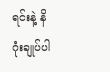ရင်းနဲ့ နိဂုံးချုပ်ပါ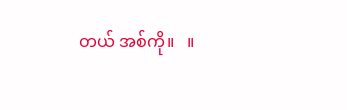တယ် အစ်ကို။   ။